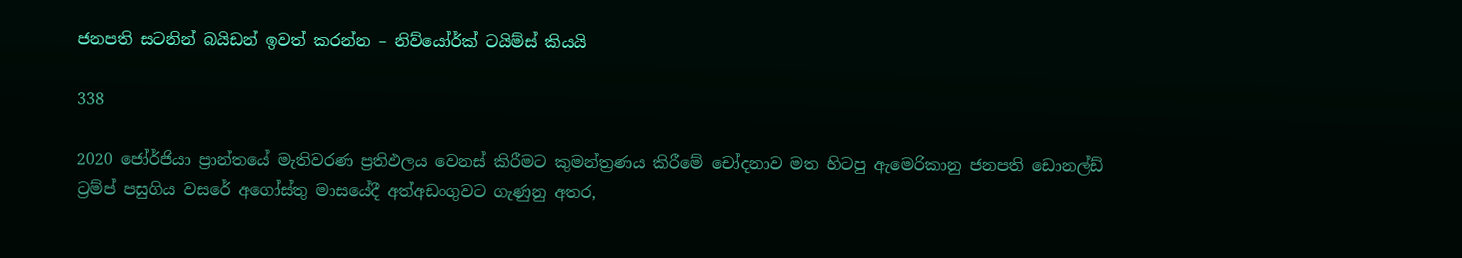ජනපති සටනින් බයිඩන් ඉවත් කරන්න – නිව්යෝර්ක් ටයිම්ස් කියයි

338

2020 ජෝර්ජියා ප්‍රාන්තයේ මැතිවරණ ප්‍රතිඵලය වෙනස් කිරීමට කුමන්ත්‍රණය කිරීමේ චෝදනාව මත හිටපු ඇමෙරිකානු ජනපති ඩොනල්ඩ් ට්‍රම්ප් පසුගිය වසරේ අගෝස්තු මාසයේදී අත්අඩංගුවට ගැණුනු අතර,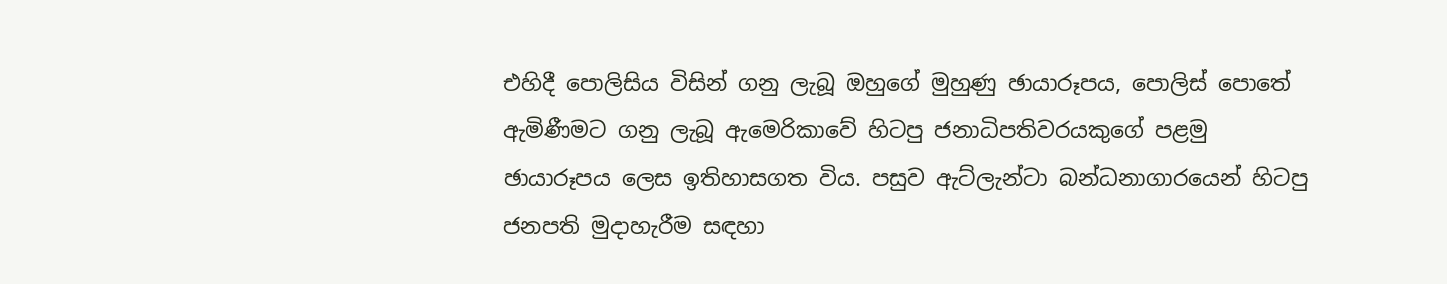එහිදී පොලිසිය විසින් ගනු ලැබූ ඔහුගේ මුහුණු ඡායාරූපය, පොලිස් පොතේ ඇමිණීමට ගනු ලැබූ ඇමෙරිකාවේ හිටපු ජනාධිපතිවරයකුගේ පළමු ඡායාරූපය ලෙස ඉතිහාසගත විය. පසුව ඇට්ලැන්ටා බන්ධනාගාරයෙන් හිටපු ජනපති මුදාහැරීම සඳහා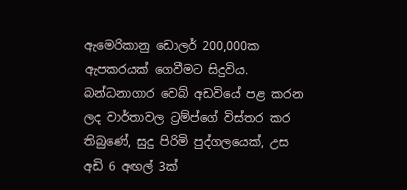ඇමෙරිකානු ඩොලර් 200,000ක ඇපකරයක් ගෙවීමට සිදුවිය. බන්ධනාගාර වෙබ් අඩවියේ පළ කරන ලද වාර්තාවල ට්‍රම්ප්ගේ විස්තර කර තිබුණේ, සුදු පිරිමි පුද්ගලයෙක්, උස අඩි 6 අඟල් 3ක්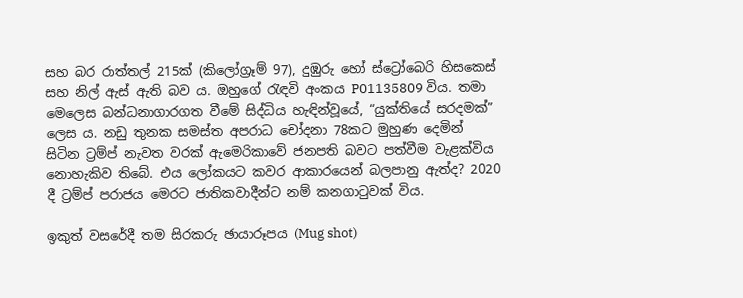සහ බර රාත්තල් 215ක් (කිලෝග්‍රෑම් 97), දුඹුරු හෝ ස්ට්‍රෝබෙරි හිසකෙස් සහ නිල් ඇස් ඇති බව ය. ඔහුගේ රැඳවි අංකය P01135809 විය. තමා මෙලෙස බන්ධනාගාරගත වීමේ සිද්ධිය හැඳින්වූයේ, “යුක්තියේ සරදමක්” ලෙස ය. නඩු තුනක සමස්ත අපරාධ චෝදනා 78කට මුහුණ දෙමින් සිටින ට්‍රම්ප් නැවත වරක් ඇමෙරිකාවේ ජනපති බවට පත්වීම වැළක්විය නොහැකිව තිබේ. එය ලෝකයට කවර ආකාරයෙන් බලපානු ඇත්ද? 2020 දී ට්‍රම්ප් පරාජය මෙරට ජාතිකවාදීන්ට නම් කනගාටුවක් විය.

ඉකුත් වසරේදී තම සිරකරු ඡායාරූපය (Mug shot)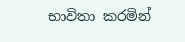භාවිතා කරමින්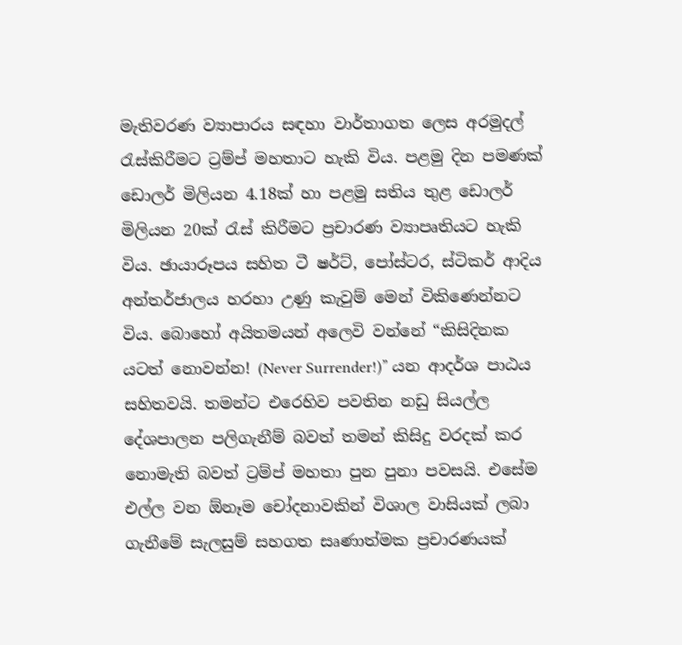මැතිවරණ ව්‍යාපාරය සඳහා වාර්තාගත ලෙස අරමුදල් රැස්කිරීමට ට්‍රම්ප් මහතාට හැකි විය. පළමු දින පමණක් ඩොලර් මිලියන 4.18ක් හා පළමු සතිය තුළ ඩොලර් මිලියන 20ක් රැස් කිරීමට ප්‍රචාරණ ව්‍යාපෘතියට හැකි විය. ඡායාරූපය සහිත ටී ෂර්ට්, පෝස්ටර, ස්ටිකර් ආදිය අන්තර්ජාලය හරහා උණු කැවුම් මෙන් විකිණෙන්නට විය. බොහෝ අයිතමයන් අලෙවි වන්නේ “කිසිදිනක යටත් නොවන්න! (Never Surrender!)” යන ආදර්ශ පාඨය සහිතවයි. තමන්ට එරෙහිව පවතින නඩු සියල්ල දේශපාලන පලිගැනීම් බවත් තමන් කිසිදු වරදක් කර නොමැති බවත් ට්‍රම්ප් මහතා පුන පුනා පවසයි. එසේම එල්ල වන ඕනෑම චෝදනාවකින් විශාල වාසියක් ලබා ගැනීමේ සැලසුම් සහගත සෘණාත්මක ප්‍රචාරණයක්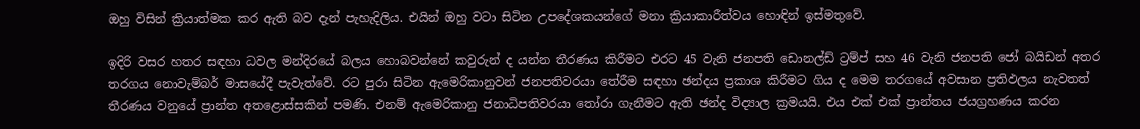ඔහු විසින් ක්‍රියාත්මක කර ඇති බව දැන් පැහැදිලිය. එයින් ඔහු වටා සිටින උපදේශකයන්ගේ මනා ක්‍රියාකාරීත්වය හොඳින් ඉස්මතුවේ.

ඉදිරි වසර හතර සඳහා ධවල මන්දිරයේ බලය හොබවන්නේ කවුරුන් ද යන්න තීරණය කිරීමට එරට 45 වැනි ජනපති ඩොනල්ඩ් ට්‍රම්ප් සහ 46 වැනි ජනපති ජෝ බයිඩන් අතර තරගය නොවැම්බර් මාසයේදී පැවැත්වේ. රට පුරා සිටින ඇමෙරිකානුවන් ජනපතිවරයා තේරීම සඳහා ඡන්දය ප්‍රකාශ කිරීමට ගිය ද මෙම තරගයේ අවසාන ප්‍රතිඵලය නැවතත් තීරණය වනුයේ ප්‍රාන්ත අතළොස්සකින් පමණි. එනම් ඇමෙරිකානු ජනාධිපතිවරයා තෝරා ගැනීමට ඇති ඡන්ද විද්‍යාල ක්‍රමයයි. එය එක් එක් ප්‍රාන්තය ජයග්‍රහණය කරන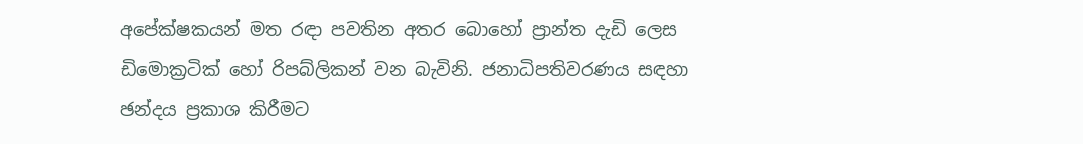අපේක්ෂකයන් මත රඳා පවතින අතර බොහෝ ප්‍රාන්ත දැඩි ලෙස ඩිමොක්‍රටික් හෝ රිපබ්ලිකන් වන බැවිනි. ජනාධිපතිවරණය සඳහා ඡන්දය ප්‍රකාශ කිරීමට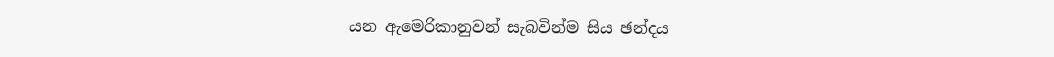යන ඇමෙරිකානුවන් සැබවින්ම සිය ඡන්දය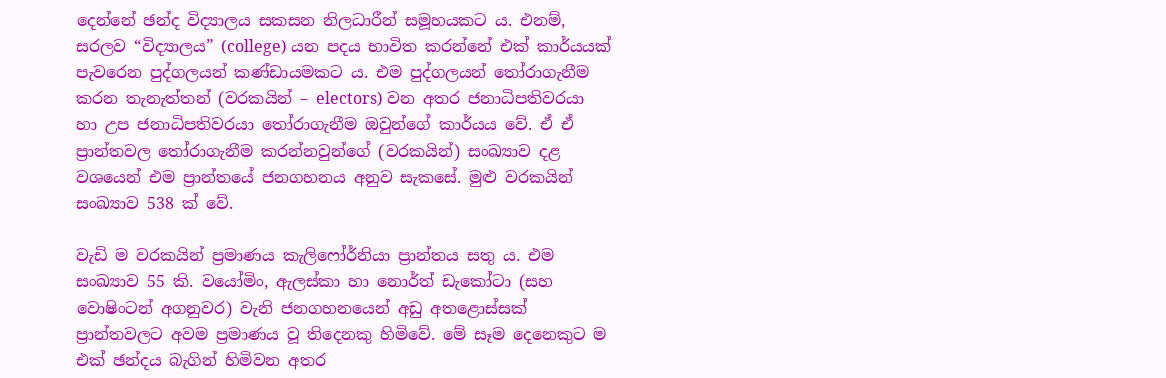දෙන්නේ ඡන්ද විද්‍යාලය සකසන නිලධාරීන් සමූහයකට ය. එනම්, සරලව “විද්‍යාලය” (college) යන පදය භාවිත කරන්නේ එක් කාර්යයක් පැවරෙන පුද්ගලයන් කණ්ඩායමකට ය. එම පුද්ගලයන් තෝරාගැනීම කරන තැනැත්තන් (වරකයින් – electors) වන අතර ජනාධිපතිවරයා හා උප ජනාධිපතිවරයා තෝරාගැනීම ඔවුන්ගේ කාර්යය වේ. ඒ ඒ ප්‍රාන්තවල තෝරාගැනීම කරන්නවුන්ගේ (වරකයින්) සංඛ්‍යාව දළ වශයෙන් එම ප්‍රාන්තයේ ජනගහනය අනුව සැකසේ. මුළු වරකයින් සංඛ්‍යාව 538 ක් වේ.

වැඩි ම වරකයින් ප්‍රමාණය කැලිෆෝර්නියා ප්‍රාන්තය සතු ය. එම සංඛ්‍යාව 55 කි. වයෝමිං, ඇලස්කා හා නොර්ත් ඩැකෝටා (සහ වොෂිංටන් අගනුවර) වැනි ජනගහනයෙන් අඩු අතළොස්සක් ප්‍රාන්තවලට අවම ප්‍රමාණය වූ තිදෙනකු හිමිවේ. මේ සෑම දෙනෙකුට ම එක් ඡන්දය බැගින් හිමිවන අතර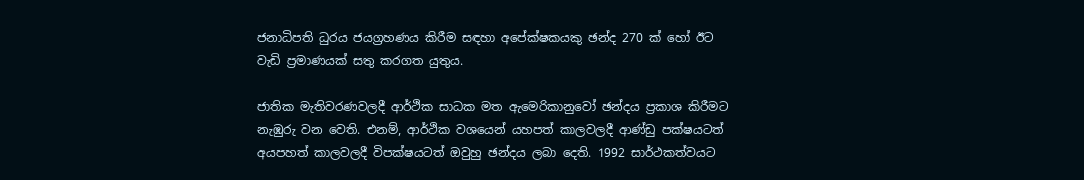ජනාධිපති ධුරය ජයග්‍රහණය කිරීම සඳහා අපේක්ෂකයකු ඡන්ද 270 ක් හෝ ඊට වැඩි ප්‍රමාණයක් සතු කරගත යුතුය.

ජාතික මැතිවරණවලදී ආර්ථික සාධක මත ඇමෙරිකානුවෝ ඡන්දය ප්‍රකාශ කිරීමට නැඹුරු වන වෙති. එනම්, ආර්ථික වශයෙන් යහපත් කාලවලදී ආණ්ඩු පක්ෂයටත් අයපහත් කාලවලදී විපක්ෂයටත් ඔවුහු ඡන්දය ලබා දෙති. 1992 සාර්ථකත්වයට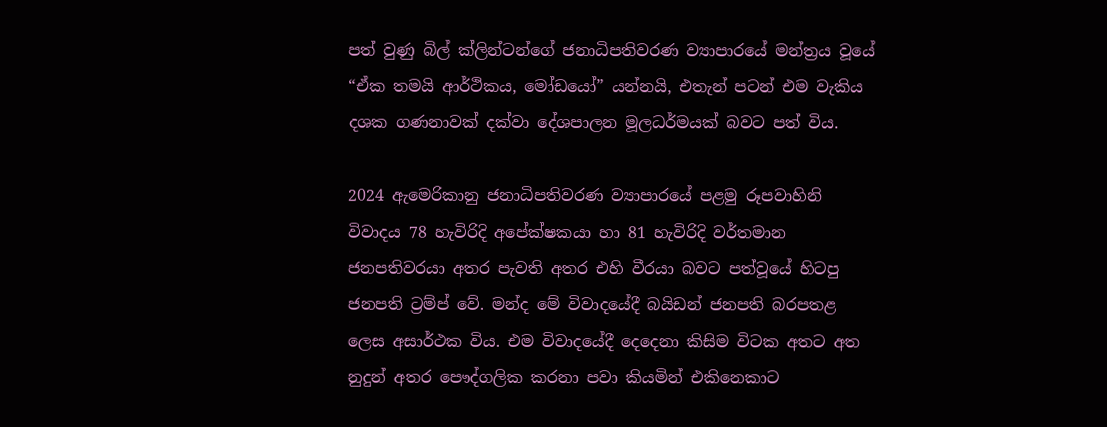පත් වුණු බිල් ක්ලින්ටන්ගේ ජනාධිපතිවරණ ව්‍යාපාරයේ මන්ත්‍රය වූයේ “ඒක තමයි ආර්ථිකය, මෝඩයෝ” යන්නයි, එතැන් පටන් එම වැකිය දශක ගණනාවක් දක්වා දේශපාලන මූලධර්මයක් බවට පත් විය.

2024 ඇමෙරිකානු ජනාධිපතිවරණ ව්‍යාපාරයේ පළමු රූපවාහිනි විවාදය 78 හැවිරිදි අපේක්ෂකයා හා 81 හැවිරිදි වර්තමාන ජනපතිවරයා අතර පැවති අතර එහි වීරයා බවට පත්වූයේ හිටපු ජනපති ට්‍රම්ප් වේ. මන්ද මේ විවාදයේදී බයිඩන් ජනපති බරපතළ ලෙස අසාර්ථක විය. එම විවාදයේදී දෙදෙනා කිසිම විටක අතට අත නුදුන් අතර පෞද්ගලික කරනා පවා කියමින් එකිනෙකාට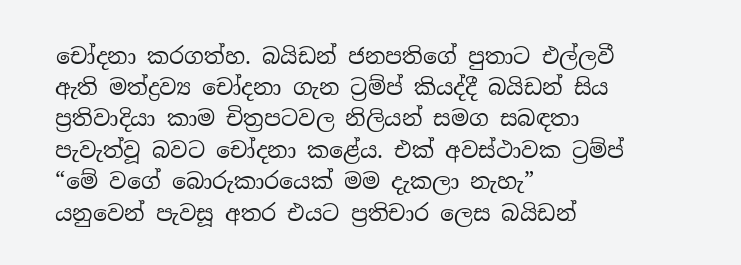චෝදනා කරගත්හ. බයිඩන් ජනපතිගේ පුතාට එල්ලවී ඇති මත්ද්‍රව්‍ය චෝදනා ගැන ට්‍රම්ප් කියද්දී බයිඩන් සිය ප්‍රතිවාදියා කාම චිත්‍රපටවල නිලියන් සමග සබඳතා පැවැත්වූ බවට චෝදනා කළේය. එක් අවස්ථාවක ට්‍රම්ප් “මේ වගේ බොරුකාරයෙක් මම දැකලා නැහැ” යනුවෙන් පැවසූ අතර එයට ප්‍රතිචාර ලෙස බයිඩන්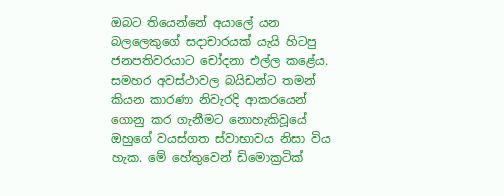ඔබට තියෙන්නේ අයාලේ යන බලලෙකුගේ සදාචාරයක් යැයි හිටපු ජනපතිවරයාට චෝදනා එල්ල කළේය. සමහර අවස්ථාවල බයිඩන්ට තමන් කියන කාරණා නිවැරදි ආකරයෙන් ගොනු කර ගැනීමට නොහැකිවූයේ ඔහුගේ වයස්ගත ස්වාභාවය නිසා විය හැක. මේ හේතුවෙන් ඩිමොක්‍රටික්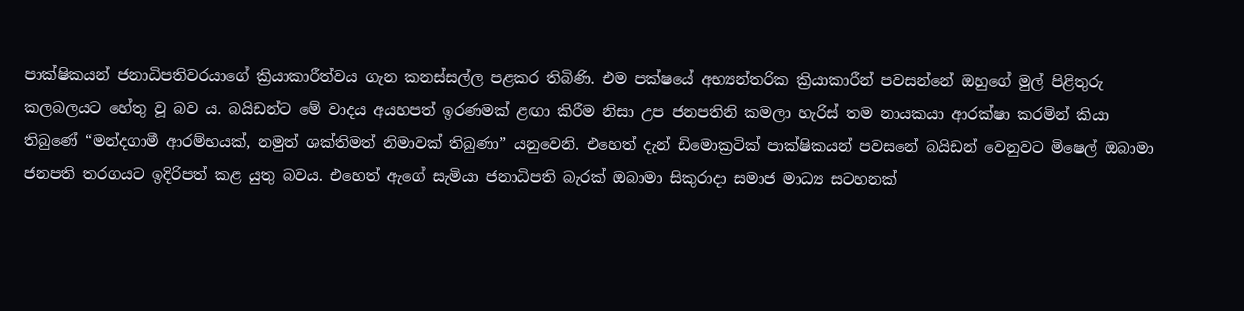පාක්ෂිකයන් ජනාධිපතිවරයාගේ ක්‍රියාකාරීත්වය ගැන කනස්සල්ල පළකර තිබිණි. එම පක්ෂයේ අභ්‍යන්තරික ක්‍රියාකාරීන් පවසන්නේ ඔහුගේ මුල් පිළිතුරු කලබලයට හේතු වූ බව ය. බයිඩන්ට මේ වාදය අයහපත් ඉරණමක් ළඟා කිරීම නිසා උප ජනපතිනි කමලා හැරිස් තම නායකයා ආරක්ෂා කරමින් කියා තිබුණේ “මන්දගාමී ආරම්භයක්, නමුත් ශක්තිමත් නිමාවක් තිබුණා” යනුවෙනි. එහෙත් දැන් ඩිමොක්‍රටික් පාක්ෂිකයන් පවසනේ බයිඩන් වෙනුවට මිෂෙල් ඔබාමා ජනපති තරගයට ඉදිරිපත් කළ යුතු බවය. එහෙත් ඇගේ සැමියා ජනාධිපති බැරක් ඔබාමා සිකුරාදා සමාජ මාධ්‍ය සටහනක්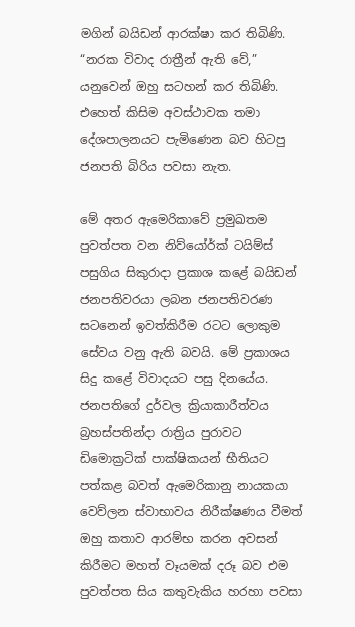මගින් බයිඩන් ආරක්ෂා කර තිබිණි. “නරක විවාද රාත්‍රීන් ඇති වේ,” යනුවෙන් ඔහු සටහන් කර තිබිණි. එහෙත් කිසිම අවස්ථාවක තමා දේශපාලනයට පැමිණෙන බව හිටපු ජනපති බිරිය පවසා නැත.

මේ අතර ඇමෙරිකාවේ ප්‍රමුඛතම පුවත්පත වන නිව්යෝර්ක් ටයිම්ස් පසුගිය සිකුරාදා ප්‍රකාශ කළේ බයිඩන් ජනපතිවරයා ලබන ජනපතිවරණ සටනෙන් ඉවත්කිරීම රටට ලොකුම සේවය වනු ඇති බවයි. මේ ප්‍රකාශය සිදු කළේ විවාදයට පසු දිනයේය. ජනපතිගේ දුර්වල ක්‍රියාකාරීත්වය බ්‍රහස්පතින්දා රාත්‍රිය පුරාවට ඩිමොක්‍රටික් පාක්ෂිකයන් භීතියට පත්කළ බවත් ඇමෙරිකානු නායකයා වෙව්ලන ස්වාභාවය නිරීක්ෂණය වීමත් ඔහු කතාව ආරම්භ කරන අවසන් කිරීමට මහත් වෑයමක් දරූ බව එම පුවත්පත සිය කතුවැකිය හරහා පවසා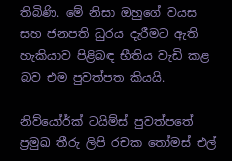තිබිණි. මේ නිසා ඔහුගේ වයස සහ ජනපති ධුරය දැරීමට ඇති හැකියාව පිළිබඳ භීතිය වැඩි කළ බව එම පුවත්පත කියයි.

නිව්යෝර්ක් ටයිම්ස් පුවත්පතේ ප්‍රමුඛ තීරු ලිපි රචක තෝමස් එල්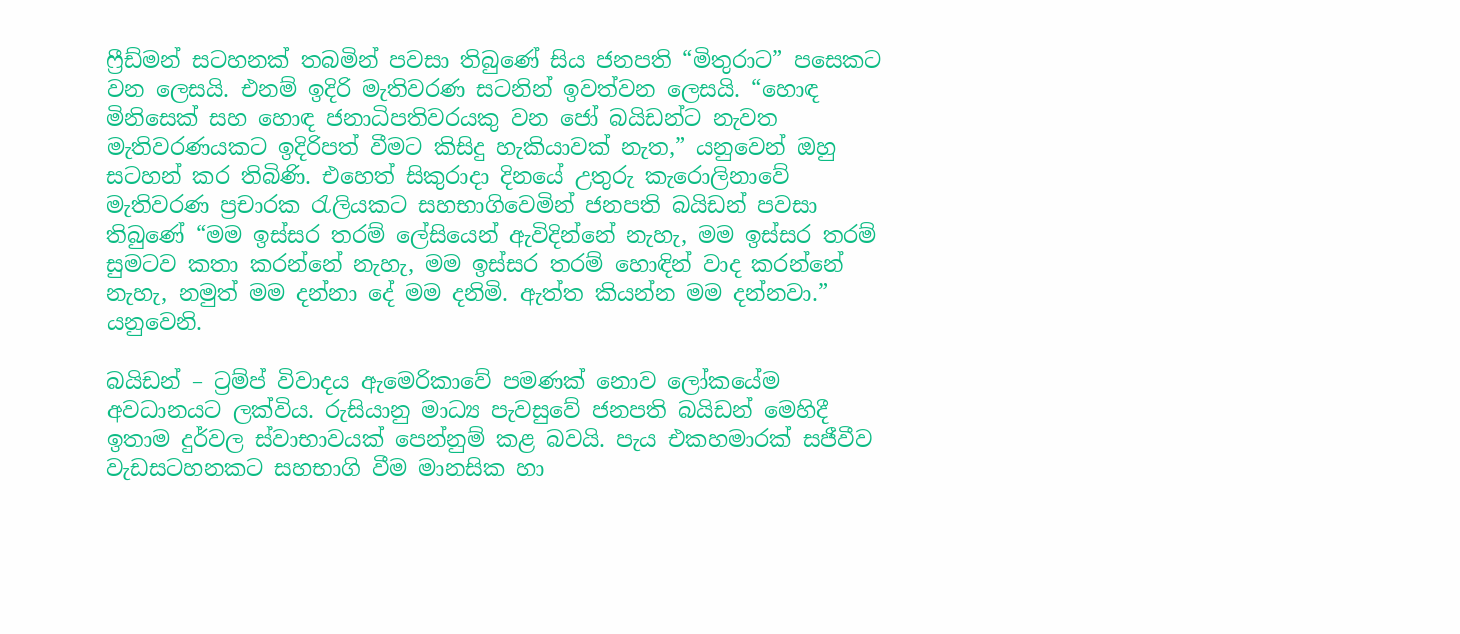ෆ්‍රීඩ්මන් සටහනක් තබමින් පවසා තිබුණේ සිය ජනපති “මිතුරාට” පසෙකට වන ලෙසයි. එනම් ඉදිරි මැතිවරණ සටනින් ඉවත්වන ලෙසයි. “හොඳ මිනිසෙක් සහ හොඳ ජනාධිපතිවරයකු වන ජෝ බයිඩන්ට නැවත මැතිවරණයකට ඉදිරිපත් වීමට කිසිදු හැකියාවක් නැත,” යනුවෙන් ඔහු සටහන් කර තිබිණි. එහෙත් සිකුරාදා දිනයේ උතුරු කැරොලිනාවේ මැතිවරණ ප්‍රචාරක රැලියකට සහභාගිවෙමින් ජනපති බයිඩන් පවසා තිබුණේ “මම ඉස්සර තරම් ලේසියෙන් ඇවිදින්නේ නැහැ, මම ඉස්සර තරම් සුමටව කතා කරන්නේ නැහැ, මම ඉස්සර තරම් හොඳින් වාද කරන්නේ නැහැ, නමුත් මම දන්නා දේ මම දනිමි. ඇත්ත කියන්න මම දන්නවා.” යනුවෙනි.

බයිඩන් – ට්‍රම්ප් විවාදය ඇමෙරිකාවේ පමණක් නොව ලෝකයේම අවධානයට ලක්විය. රුසියානු මාධ්‍ය පැවසුවේ ජනපති බයිඩන් මෙහිදී ඉතාම දුර්වල ස්වාභාවයක් පෙන්නුම් කළ බවයි. පැය එකහමාරක් සජීවීව වැඩසටහනකට සහභාගි වීම මානසික හා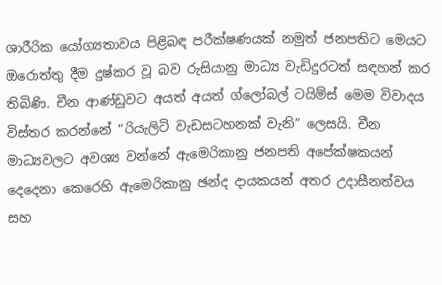ශාරීරික යෝග්‍යතාවය පිළිබඳ පරීක්ෂණයක් නමුත් ජනපතිට මෙයට ඔරොත්තු දීම දුෂ්කර වූ බව රුසියානු මාධ්‍ය වැඩිදුරටත් සඳහන් කර තිබිණි. චීන ආණ්ඩුවට අයත් අයත් ග්ලෝබල් ටයිම්ස් මෙම විවාදය විස්තර කරන්නේ “රියැලිටි වැඩසටහනක් වැනි” ලෙසයි. චීන මාධ්‍යවලට අවශ්‍ය වන්නේ ඇමෙරිකානු ජනපති අපේක්ෂකයන් දෙදෙනා කෙරෙහි ඇමෙරිකානු ඡන්ද දායකයන් අතර උදාසීනත්වය සහ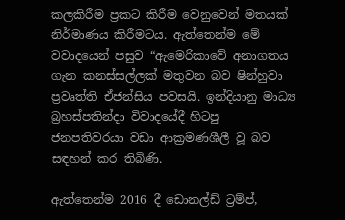කලකිරීම ප්‍රකට කිරීම වෙනුවෙන් මතයක් නිර්මාණය කිරීමටය. ඇත්තෙන්ම මේ වවාදයෙන් පසුව “ඇමෙරිකාවේ අනාගතය ගැන කනස්සල්ලක් මතුවන බව ෂින්හුවා ප්‍රවෘත්ති ඒජන්සිය පවසයි. ඉන්දියානු මාධ්‍ය බ්‍රහස්පතින්දා විවාදයේදී හිටපු ජනපතිවරයා වඩා ආක්‍රමණශීලී වූ බව සඳහන් කර තිබිණි.

ඇත්තෙන්ම 2016 දී ඩොනල්ඩ් ට්‍රම්ප්,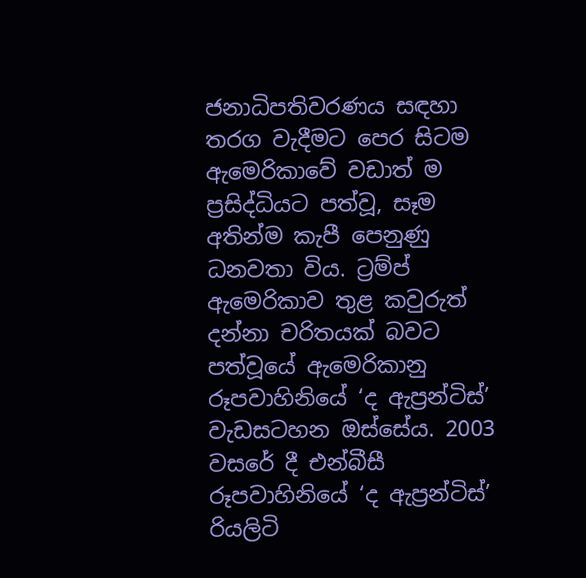ජනාධිපතිවරණය සඳහා තරග වැදීමට පෙර සිටම ඇමෙරිකාවේ වඩාත් ම ප්‍රසිද්ධියට පත්වූ, සෑම අතින්ම කැපී පෙනුණු ධනවතා විය. ට්‍රම්ප් ඇමෙරිකාව තුළ කවුරුත් දන්නා චරිතයක් බවට පත්වූයේ ඇමෙරිකානු රූපවාහිනියේ ‘ද ඇප්‍රන්ටිස්’ වැඩසටහන ඔස්සේය. 2003 වසරේ දී එන්බීසී රූපවාහිනියේ ‘ද ඇප්‍රන්ටිස්’ රියලිටි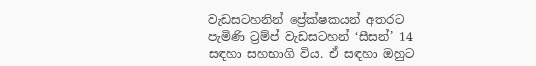වැඩසටහනින් ප්‍රේක්ෂකයන් අතරට පැමිණි ට්‍රම්ප් වැඩසටහන් ‘සීසන්’ 14 සඳහා සහභාගි විය. ඒ සඳහා ඔහුට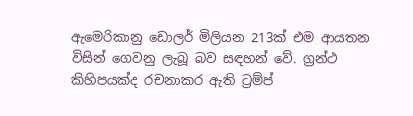ඇමෙරිකානු ඩොලර් මිලියන 213ක් එම ආයතන විසින් ගෙවනු ලැබූ බව සඳහන් වේ. ග්‍රන්ථ කිහිපයක්ද රචනාකර ඇති ට්‍රම්ප්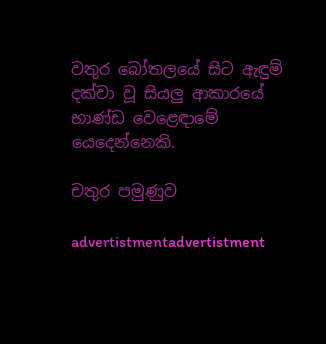වතුර බෝතලයේ සිට ඇඳුම් දක්වා වූ සියලු ආකාරයේ භාණ්ඩ වෙළෙඳාමේ යෙදෙන්නෙකි.

චතුර පමුණුව

advertistmentadvertistment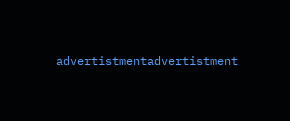advertistmentadvertistment